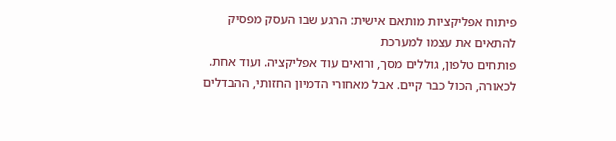פיתוח אפליקציות מותאם אישית: הרגע שבו העסק מפסיק להתאים את עצמו למערכת
פותחים טלפון, גוללים מסך, ורואים עוד אפליקציה. ועוד אחת. לכאורה, הכול כבר קיים. אבל מאחורי הדמיון החזותי, ההבדלים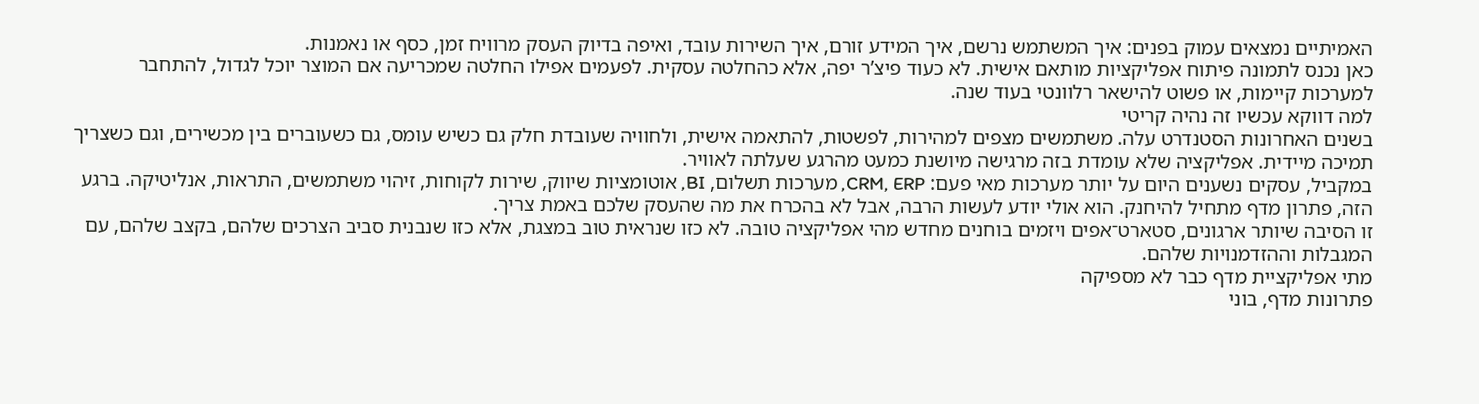האמיתיים נמצאים עמוק בפנים: איך המשתמש נרשם, איך המידע זורם, איך השירות עובד, ואיפה בדיוק העסק מרוויח זמן, כסף או נאמנות.
כאן נכנס לתמונה פיתוח אפליקציות מותאם אישית. לא כעוד פיצ’ר יפה, אלא כהחלטה עסקית. לפעמים אפילו החלטה שמכריעה אם המוצר יוכל לגדול, להתחבר למערכות קיימות, או פשוט להישאר רלוונטי בעוד שנה.
למה דווקא עכשיו זה נהיה קריטי
בשנים האחרונות הסטנדרט עלה. משתמשים מצפים למהירות, לפשטות, להתאמה אישית, ולחוויה שעובדת חלק גם כשיש עומס, גם כשעוברים בין מכשירים, וגם כשצריך תמיכה מיידית. אפליקציה שלא עומדת בזה מרגישה מיושנת כמעט מהרגע שעלתה לאוויר.
במקביל, עסקים נשענים היום על יותר מערכות מאי פעם: CRM, ERP, מערכות תשלום, BI, אוטומציות שיווק, שירות לקוחות, זיהוי משתמשים, התראות, אנליטיקה. ברגע הזה, פתרון מדף מתחיל להיחנק. הוא אולי יודע לעשות הרבה, אבל לא בהכרח את מה שהעסק שלכם באמת צריך.
זו הסיבה שיותר ארגונים, סטארט־אפים ויזמים בוחנים מחדש מהי אפליקציה טובה. לא כזו שנראית טוב במצגת, אלא כזו שנבנית סביב הצרכים שלהם, בקצב שלהם, עם המגבלות וההזדמנויות שלהם.
מתי אפליקציית מדף כבר לא מספיקה
פתרונות מדף, בוני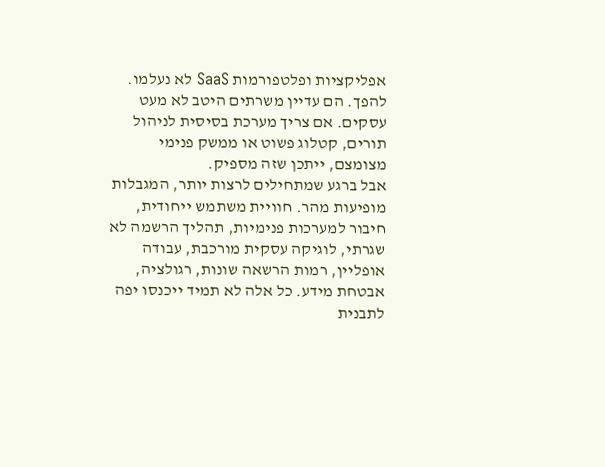אפליקציות ופלטפורמות SaaS לא נעלמו. להפך. הם עדיין משרתים היטב לא מעט עסקים. אם צריך מערכת בסיסית לניהול תורים, קטלוג פשוט או ממשק פנימי מצומצם, ייתכן שזה מספיק.
אבל ברגע שמתחילים לרצות יותר, המגבלות מופיעות מהר. חוויית משתמש ייחודית, חיבור למערכות פנימיות, תהליך הרשמה לא שגרתי, לוגיקה עסקית מורכבת, עבודה אופליין, רמות הרשאה שונות, רגולציה, אבטחת מידע. כל אלה לא תמיד ייכנסו יפה לתבנית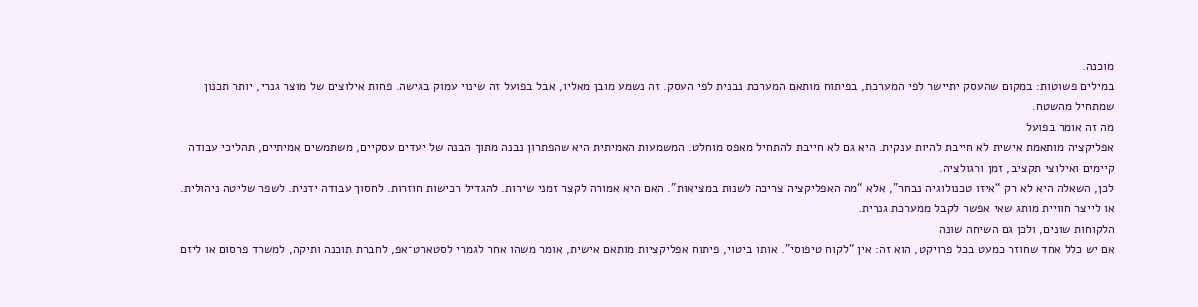מוכנה.
במילים פשוטות: במקום שהעסק יתיישר לפי המערכת, בפיתוח מותאם המערכת נבנית לפי העסק. זה נשמע מובן מאליו, אבל בפועל זה שינוי עמוק בגישה. פחות אילוצים של מוצר גנרי, יותר תכנון שמתחיל מהשטח.
מה זה אומר בפועל
אפליקציה מותאמת אישית לא חייבת להיות ענקית. היא גם לא חייבת להתחיל מאפס מוחלט. המשמעות האמיתית היא שהפתרון נבנה מתוך הבנה של יעדים עסקיים, משתמשים אמיתיים, תהליכי עבודה קיימים ואילוצי תקציב, זמן ורגולציה.
לכן, השאלה היא לא רק “איזו טכנולוגיה נבחר”, אלא “מה האפליקציה צריכה לשנות במציאות”. האם היא אמורה לקצר זמני שירות. להגדיל רכישות חוזרות. לחסוך עבודה ידנית. לשפר שליטה ניהולית. או לייצר חוויית מותג שאי אפשר לקבל ממערכת גנרית.
הלקוחות שונים, ולכן גם השיחה שונה
אם יש כלל אחד שחוזר כמעט בכל פרויקט, הוא זה: אין “לקוח טיפוסי”. אותו ביטוי, פיתוח אפליקציות מותאם אישית, אומר משהו אחר לגמרי לסטארט־אפ, לחברת תוכנה ותיקה, למשרד פרסום או ליזם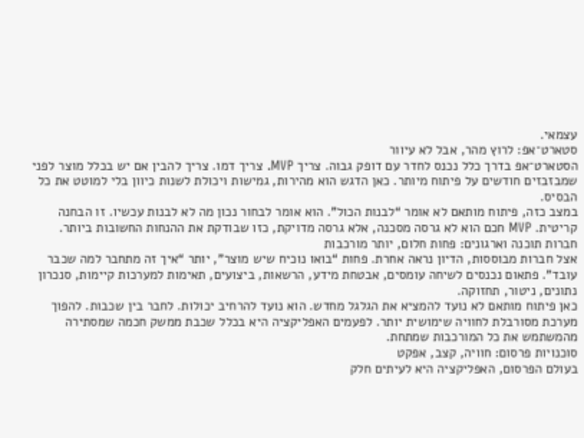עצמאי.
סטארט־אפ: לרוץ מהר, אבל לא עיוור
הסטארט־אפ בדרך כלל נכנס לחדר עם דופק גבוה. צריך MVP. צריך דמו. צריך להבין אם יש בכלל מוצר לפני שמבזבזים חודשים על פיתוח מיותר. כאן הדגש הוא מהירות, גמישות ויכולת לשנות כיוון בלי למוטט את כל הבסיס.
במצב כזה, פיתוח מותאם לא אומר “לבנות הכול”. הוא אומר לבחור נכון מה לא לבנות עכשיו. זו הבחנה קריטית. MVP חכם הוא לא גרסה מסכנה, אלא גרסה מדויקת, כזו שבודקת את ההנחות החשובות ביותר.
חברות תוכנה וארגונים: פחות חלום, יותר מורכבות
אצל חברות מבוססות, הדיון נראה אחרת. פחות “בואו נוכיח שיש מוצר”, יותר “איך זה מתחבר למה שכבר עובד”. פתאום נכנסים לשיחה עומסים, אבטחת מידע, הרשאות, ביצועים, תאימות למערכות קיימות, סנכרון נתונים, ניטור, תחזוקה.
כאן פיתוח מותאם לא נועד להמציא את הגלגל מחדש. הוא נועד להרחיב יכולות. לחבר בין שכבות. להפוך מערכת מסורבלת לחוויה שימושית יותר. לפעמים האפליקציה היא בכלל שכבת ממשק חכמה שמסתירה מהמשתמש את כל המורכבות שמתחת.
סוכנויות פרסום: חוויה, קצב, אפקט
בעולם הפרסום, האפליקציה היא לעיתים חלק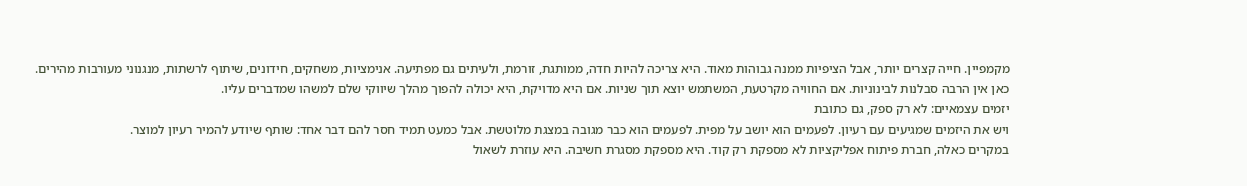מקמפיין. חייה קצרים יותר, אבל הציפיות ממנה גבוהות מאוד. היא צריכה להיות חדה, ממותגת, זורמת, ולעיתים גם מפתיעה. אנימציות, משחקים, חידונים, שיתוף לרשתות, מנגנוני מעורבות מהירים.
כאן אין הרבה סבלנות לבינוניות. אם החוויה מקרטעת, המשתמש יוצא תוך שניות. אם היא מדויקת, היא יכולה להפוך מהלך שיווקי שלם למשהו שמדברים עליו.
יזמים עצמאיים: לא רק ספק, גם כתובת
ויש את היזמים שמגיעים עם רעיון. לפעמים הוא יושב על מפית. לפעמים הוא כבר מגובה במצגת מלוטשת. אבל כמעט תמיד חסר להם דבר אחד: שותף שיודע להמיר רעיון למוצר.
במקרים כאלה, חברת פיתוח אפליקציות לא מספקת רק קוד. היא מספקת מסגרת חשיבה. היא עוזרת לשאול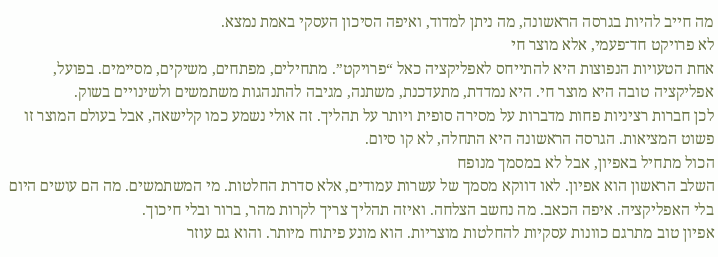מה חייב להיות בגרסה הראשונה, מה ניתן למדוד, ואיפה הסיכון העסקי באמת נמצא.
לא פרויקט חד־פעמי, אלא מוצר חי
אחת הטעויות הנפוצות היא להתייחס לאפליקציה כאל “פרויקט”. מתחילים, מפתחים, משיקים, מסיימים. בפועל, אפליקציה טובה היא מוצר חי. היא נמדדת, מתעדכנת, משתנה, מגיבה להתנהגות משתמשים ולשינויים בשוק.
לכן חברות רציניות פחות מדברות על מסירה סופית ויותר על תהליך. זה אולי נשמע כמו קלישאה, אבל בעולם המוצר זו פשוט המציאות. הגרסה הראשונה היא התחלה, לא קו סיום.
הכול מתחיל באפיון, אבל לא במסמך מנופח
השלב הראשון הוא אפיון. לאו דווקא מסמך של עשרות עמודים, אלא סדרת החלטות. מי המשתמשים. מה הם עושים היום בלי האפליקציה. איפה הכאב. מה נחשב הצלחה. ואיזה תהליך צריך לקרות מהר, ברור ובלי חיכוך.
אפיון טוב מתרגם כוונות עסקיות להחלטות מוצריות. הוא מונע פיתוח מיותר. והוא גם עוזר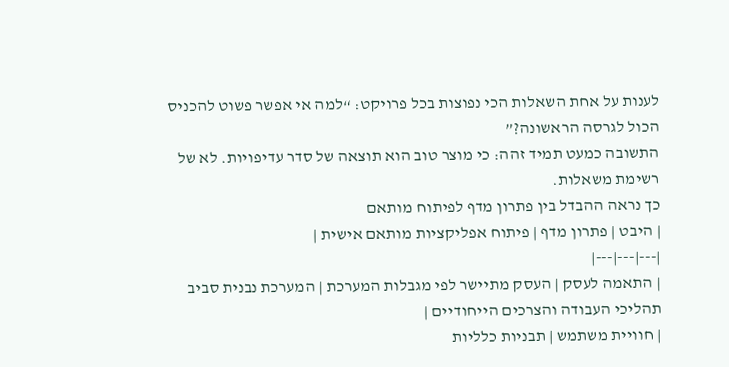לענות על אחת השאלות הכי נפוצות בכל פרויקט: “למה אי אפשר פשוט להכניס הכול לגרסה הראשונה?”
התשובה כמעט תמיד זהה: כי מוצר טוב הוא תוצאה של סדר עדיפויות. לא של רשימת משאלות.
כך נראה ההבדל בין פתרון מדף לפיתוח מותאם
| היבט | פתרון מדף | פיתוח אפליקציות מותאם אישית |
|---|---|---|
| התאמה לעסק | העסק מתיישר לפי מגבלות המערכת | המערכת נבנית סביב תהליכי העבודה והצרכים הייחודיים |
| חוויית משתמש | תבניות כלליות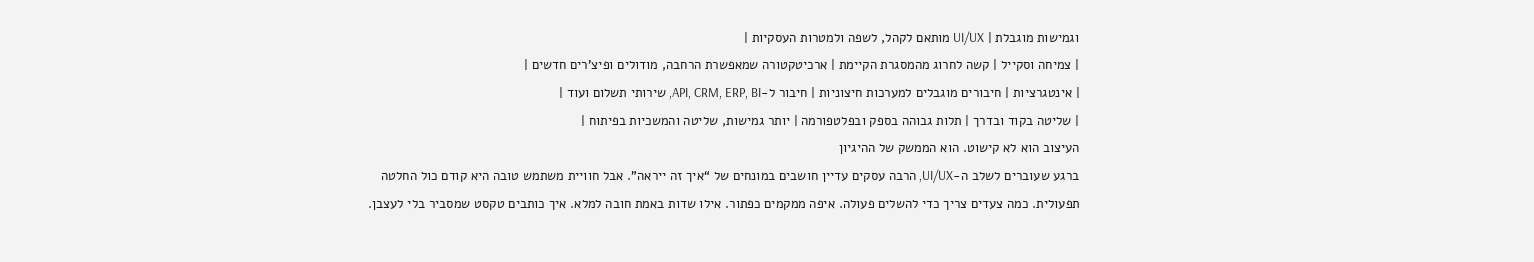וגמישות מוגבלת | UI/UX מותאם לקהל, לשפה ולמטרות העסקיות |
| צמיחה וסקייל | קשה לחרוג מהמסגרת הקיימת | ארכיטקטורה שמאפשרת הרחבה, מודולים ופיצ’רים חדשים |
| אינטגרציות | חיבורים מוגבלים למערכות חיצוניות | חיבור ל-API, CRM, ERP, BI, שירותי תשלום ועוד |
| שליטה בקוד ובדרך | תלות גבוהה בספק ובפלטפורמה | יותר גמישות, שליטה והמשכיות בפיתוח |
העיצוב הוא לא קישוט. הוא הממשק של ההיגיון
ברגע שעוברים לשלב ה-UI/UX, הרבה עסקים עדיין חושבים במונחים של “איך זה ייראה”. אבל חוויית משתמש טובה היא קודם כול החלטה תפעולית. כמה צעדים צריך כדי להשלים פעולה. איפה ממקמים כפתור. אילו שדות באמת חובה למלא. איך כותבים טקסט שמסביר בלי לעצבן.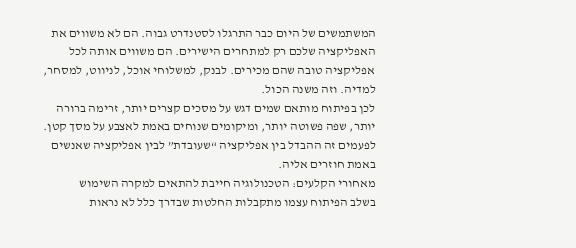המשתמשים של היום כבר התרגלו לסטנדרט גבוה. הם לא משווים את האפליקציה שלכם רק למתחרים הישירים. הם משווים אותה לכל אפליקציה טובה שהם מכירים. לבנק, למשלוחי אוכל, לניווט, למסחר, למדיה. וזה משנה הכול.
לכן בפיתוח מותאם שמים דגש על מסכים קצרים יותר, זרימה ברורה יותר, שפה פשוטה יותר, ומיקומים שנוחים באמת לאצבע על מסך קטן. לפעמים זה ההבדל בין אפליקציה “שעובדת” לבין אפליקציה שאנשים באמת חוזרים אליה.
מאחורי הקלעים: הטכנולוגיה חייבת להתאים למקרה השימוש
בשלב הפיתוח עצמו מתקבלות החלטות שבדרך כלל לא נראות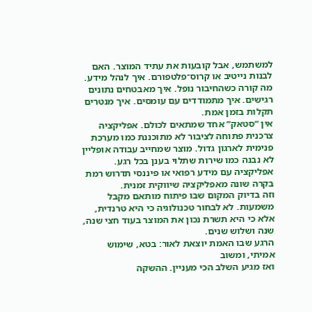למשתמש, אבל קובעות את עתיד המוצר. האם לבנות נייטיב או קרוס־פלטפורם. איך לנהל מידע. מה קורה כשהחיבור נופל. איך מאבטחים נתונים רגישים. איך מתמודדים עם עומסים. איך מנטרים תקלות בזמן אמת.
אין “סטאק” אחד שמתאים לכולם. אפליקציה צרכנית פתוחה לציבור לא מתוכננת כמו מערכת פנימית לארגון גדול. מוצר שמחייב עבודה אופליין לא נבנה כמו שירות שתלוי בענן בכל רגע. אפליקציה עם מידע רפואי או פיננסי תדרוש רמת בקרה שונה מאפליקציה שיווקית זמנית.
וזה בדיוק המקום שבו פיתוח מותאם מקבל משמעות. לא לבחור טכנולוגיה כי היא טרנדית, אלא כי היא תשרת נכון את המוצר בעוד חצי שנה, שנה ושלוש שנים.
הרגע שבו האמת יוצאת לאור: בטא, שימוש אמיתי, ומשוב
ואז מגיע השלב הכי מעניין. ההשקה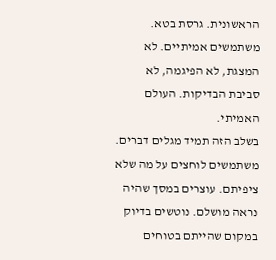הראשונית. גרסת בטא. משתמשים אמיתיים. לא המצגת, לא הפיגמה, לא סביבת הבדיקות. העולם האמיתי.
בשלב הזה תמיד מגלים דברים. משתמשים לוחצים על מה שלא ציפיתם. עוצרים במסך שהיה נראה מושלם. נוטשים בדיוק במקום שהייתם בטוחים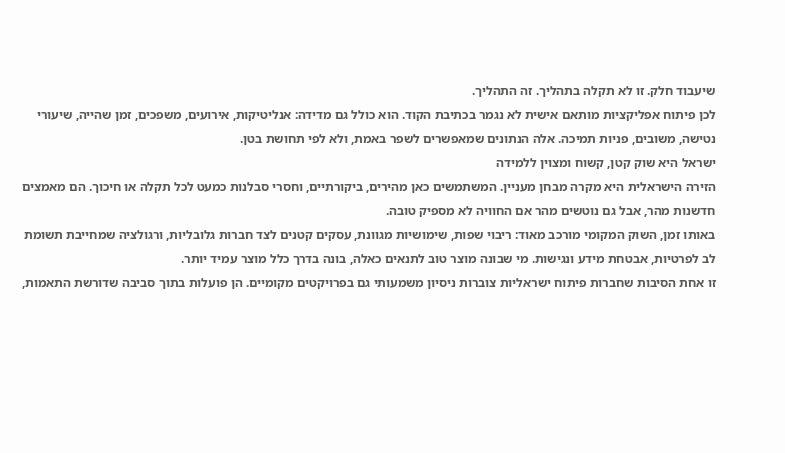שיעבוד חלק. זו לא תקלה בתהליך. זה התהליך.
לכן פיתוח אפליקציות מותאם אישית לא נגמר בכתיבת הקוד. הוא כולל גם מדידה: אנליטיקות, אירועים, משפכים, זמן שהייה, שיעורי נטישה, משובים, פניות תמיכה. אלה הנתונים שמאפשרים לשפר באמת, ולא לפי תחושת בטן.
ישראל היא שוק קטן, קשוח ומצוין ללמידה
הזירה הישראלית היא מקרה מבחן מעניין. המשתמשים כאן מהירים, ביקורתיים, וחסרי סבלנות כמעט לכל תקלה או חיכוך. הם מאמצים חדשנות מהר, אבל גם נוטשים מהר אם החוויה לא מספיק טובה.
באותו זמן, השוק המקומי מורכב מאוד: ריבוי שפות, שימושיות מגוונת, עסקים קטנים לצד חברות גלובליות, ורגולציה שמחייבת תשומת לב לפרטיות, אבטחת מידע ונגישות. מי שבונה מוצר טוב לתנאים כאלה, בונה בדרך כלל מוצר עמיד יותר.
זו אחת הסיבות שחברות פיתוח ישראליות צוברות ניסיון משמעותי גם בפרויקטים מקומיים. הן פועלות בתוך סביבה שדורשת התאמות,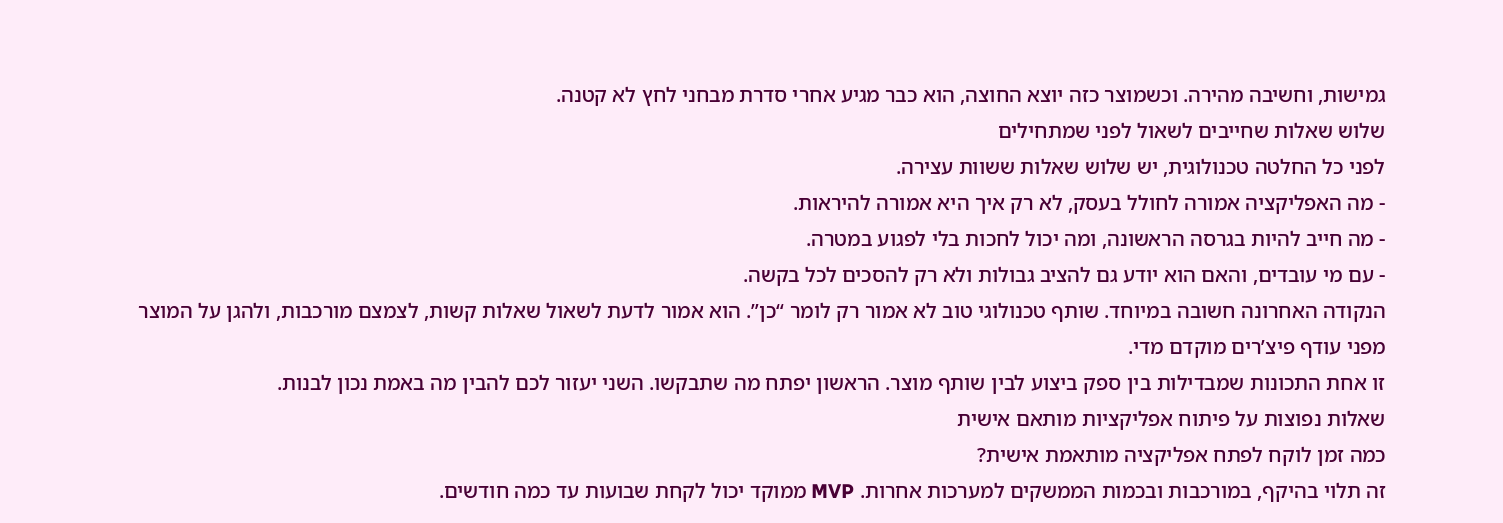גמישות, וחשיבה מהירה. וכשמוצר כזה יוצא החוצה, הוא כבר מגיע אחרי סדרת מבחני לחץ לא קטנה.
שלוש שאלות שחייבים לשאול לפני שמתחילים
לפני כל החלטה טכנולוגית, יש שלוש שאלות ששוות עצירה.
- מה האפליקציה אמורה לחולל בעסק, לא רק איך היא אמורה להיראות.
- מה חייב להיות בגרסה הראשונה, ומה יכול לחכות בלי לפגוע במטרה.
- עם מי עובדים, והאם הוא יודע גם להציב גבולות ולא רק להסכים לכל בקשה.
הנקודה האחרונה חשובה במיוחד. שותף טכנולוגי טוב לא אמור רק לומר “כן”. הוא אמור לדעת לשאול שאלות קשות, לצמצם מורכבות, ולהגן על המוצר מפני עודף פיצ’רים מוקדם מדי.
זו אחת התכונות שמבדילות בין ספק ביצוע לבין שותף מוצר. הראשון יפתח מה שתבקשו. השני יעזור לכם להבין מה באמת נכון לבנות.
שאלות נפוצות על פיתוח אפליקציות מותאם אישית
כמה זמן לוקח לפתח אפליקציה מותאמת אישית?
זה תלוי בהיקף, במורכבות ובכמות הממשקים למערכות אחרות. MVP ממוקד יכול לקחת שבועות עד כמה חודשים.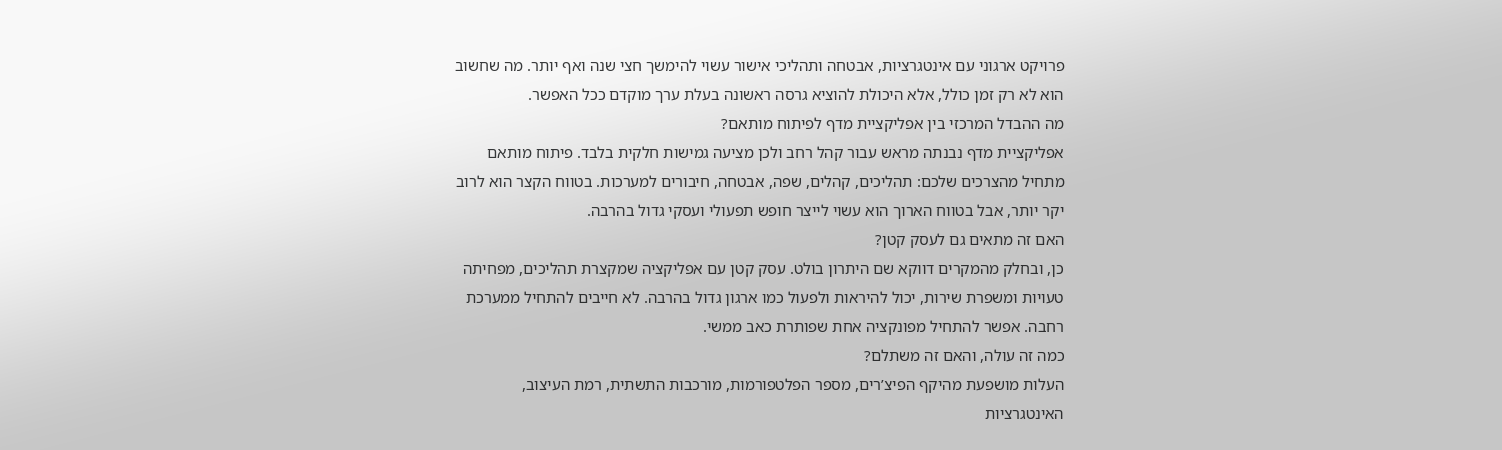פרויקט ארגוני עם אינטגרציות, אבטחה ותהליכי אישור עשוי להימשך חצי שנה ואף יותר. מה שחשוב הוא לא רק זמן כולל, אלא היכולת להוציא גרסה ראשונה בעלת ערך מוקדם ככל האפשר.
מה ההבדל המרכזי בין אפליקציית מדף לפיתוח מותאם?
אפליקציית מדף נבנתה מראש עבור קהל רחב ולכן מציעה גמישות חלקית בלבד. פיתוח מותאם מתחיל מהצרכים שלכם: תהליכים, קהלים, שפה, אבטחה, חיבורים למערכות. בטווח הקצר הוא לרוב יקר יותר, אבל בטווח הארוך הוא עשוי לייצר חופש תפעולי ועסקי גדול בהרבה.
האם זה מתאים גם לעסק קטן?
כן, ובחלק מהמקרים דווקא שם היתרון בולט. עסק קטן עם אפליקציה שמקצרת תהליכים, מפחיתה טעויות ומשפרת שירות, יכול להיראות ולפעול כמו ארגון גדול בהרבה. לא חייבים להתחיל ממערכת רחבה. אפשר להתחיל מפונקציה אחת שפותרת כאב ממשי.
כמה זה עולה, והאם זה משתלם?
העלות מושפעת מהיקף הפיצ’רים, מספר הפלטפורמות, מורכבות התשתית, רמת העיצוב, האינטגרציות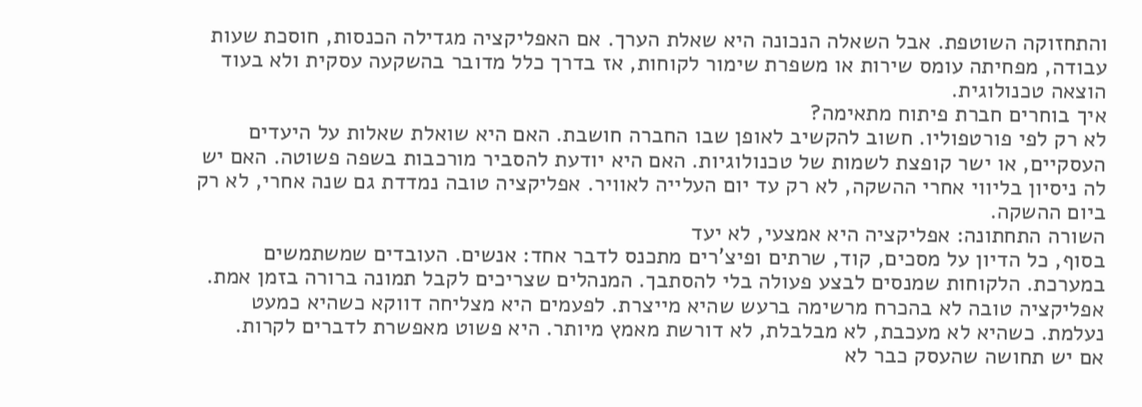והתחזוקה השוטפת. אבל השאלה הנכונה היא שאלת הערך. אם האפליקציה מגדילה הכנסות, חוסכת שעות עבודה, מפחיתה עומס שירות או משפרת שימור לקוחות, אז בדרך כלל מדובר בהשקעה עסקית ולא בעוד הוצאה טכנולוגית.
איך בוחרים חברת פיתוח מתאימה?
לא רק לפי פורטפוליו. חשוב להקשיב לאופן שבו החברה חושבת. האם היא שואלת שאלות על היעדים העסקיים, או ישר קופצת לשמות של טכנולוגיות. האם היא יודעת להסביר מורכבות בשפה פשוטה. האם יש לה ניסיון בליווי אחרי ההשקה, לא רק עד יום העלייה לאוויר. אפליקציה טובה נמדדת גם שנה אחרי, לא רק ביום ההשקה.
השורה התחתונה: אפליקציה היא אמצעי, לא יעד
בסוף, כל הדיון על מסכים, קוד, שרתים ופיצ’רים מתכנס לדבר אחד: אנשים. העובדים שמשתמשים במערכת. הלקוחות שמנסים לבצע פעולה בלי להסתבך. המנהלים שצריכים לקבל תמונה ברורה בזמן אמת.
אפליקציה טובה לא בהכרח מרשימה ברעש שהיא מייצרת. לפעמים היא מצליחה דווקא כשהיא כמעט נעלמת. כשהיא לא מעכבת, לא מבלבלת, לא דורשת מאמץ מיותר. היא פשוט מאפשרת לדברים לקרות.
אם יש תחושה שהעסק כבר לא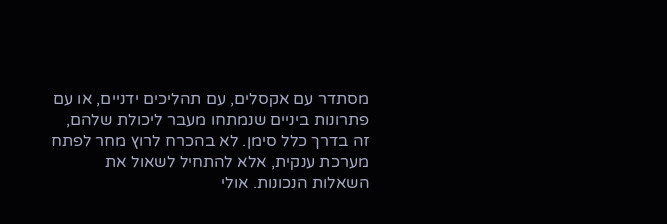מסתדר עם אקסלים, עם תהליכים ידניים, או עם פתרונות ביניים שנמתחו מעבר ליכולת שלהם, זה בדרך כלל סימן. לא בהכרח לרוץ מחר לפתח מערכת ענקית, אלא להתחיל לשאול את השאלות הנכונות. אולי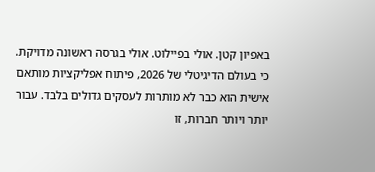באפיון קטן. אולי בפיילוט. אולי בגרסה ראשונה מדויקת.
כי בעולם הדיגיטלי של 2026, פיתוח אפליקציות מותאם אישית הוא כבר לא מותרות לעסקים גדולים בלבד. עבור יותר ויותר חברות, זו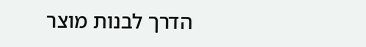הדרך לבנות מוצר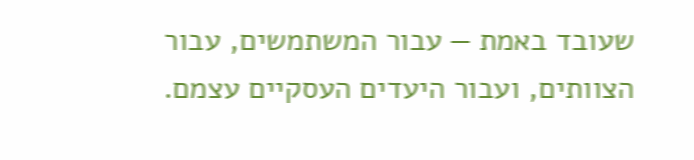שעובד באמת — עבור המשתמשים, עבור הצוותים, ועבור היעדים העסקיים עצמם.